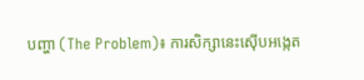បញ្ហា (The Problem)៖ ការសិក្សានេះស៊ើបអង្កេត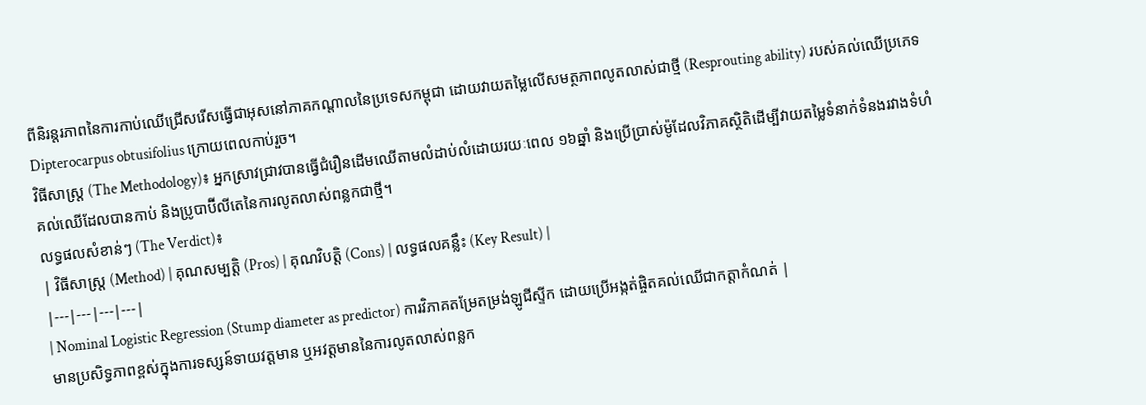ពីនិរន្តរភាពនៃការកាប់ឈើជ្រើសរើសធ្វើជាអុសនៅភាគកណ្តាលនៃប្រទេសកម្ពុជា ដោយវាយតម្លៃលើសមត្ថភាពលូតលាស់ជាថ្មី (Resprouting ability) របស់គល់ឈើប្រភេទ Dipterocarpus obtusifolius ក្រោយពេលកាប់រួច។
វិធីសាស្ត្រ (The Methodology)៖ អ្នកស្រាវជ្រាវបានធ្វើជំរឿនដើមឈើតាមលំដាប់លំដោយរយៈពេល ១៦ឆ្នាំ និងប្រើប្រាស់ម៉ូដែលវិភាគស្ថិតិដើម្បីវាយតម្លៃទំនាក់ទំនងរវាងទំហំគល់ឈើដែលបានកាប់ និងប្រូបាប៊ីលីតេនៃការលូតលាស់ពន្លកជាថ្មី។
លទ្ធផលសំខាន់ៗ (The Verdict)៖
| វិធីសាស្ត្រ (Method) | គុណសម្បត្តិ (Pros) | គុណវិបត្តិ (Cons) | លទ្ធផលគន្លឹះ (Key Result) |
|---|---|---|---|
| Nominal Logistic Regression (Stump diameter as predictor) ការវិភាគតម្រែតម្រង់ឡូជីស្ទីក ដោយប្រើអង្កត់ផ្ចិតគល់ឈើជាកត្តាកំណត់ |
មានប្រសិទ្ធភាពខ្ពស់ក្នុងការទស្សន៍ទាយវត្តមាន ឬអវត្តមាននៃការលូតលាស់ពន្លក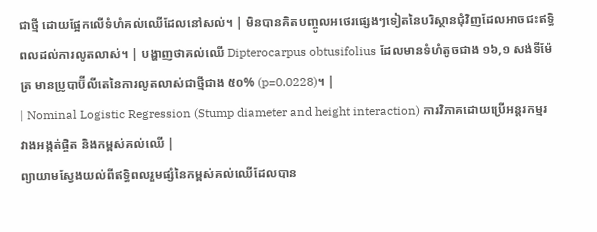ជាថ្មី ដោយផ្អែកលើទំហំគល់ឈើដែលនៅសល់។ | មិនបានគិតបញ្ចូលអថេរផ្សេងៗទៀតនៃបរិស្ថានជុំវិញដែលអាចជះឥទ្ធិពលដល់ការលូតលាស់។ | បង្ហាញថាគល់ឈើ Dipterocarpus obtusifolius ដែលមានទំហំតូចជាង ១៦,១ សង់ទីម៉ែត្រ មានប្រូបាប៊ីលីតេនៃការលូតលាស់ជាថ្មីជាង ៥០% (p=0.0228)។ |
| Nominal Logistic Regression (Stump diameter and height interaction) ការវិភាគដោយប្រើអន្តរកម្មរវាងអង្កត់ផ្ចិត និងកម្ពស់គល់ឈើ |
ព្យាយាមស្វែងយល់ពីឥទ្ធិពលរួមផ្សំនៃកម្ពស់គល់ឈើដែលបាន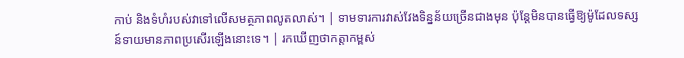កាប់ និងទំហំរបស់វាទៅលើសមត្ថភាពលូតលាស់។ | ទាមទារការវាស់វែងទិន្នន័យច្រើនជាងមុន ប៉ុន្តែមិនបានធ្វើឱ្យម៉ូដែលទស្សន៍ទាយមានភាពប្រសើរឡើងនោះទេ។ | រកឃើញថាកត្តាកម្ពស់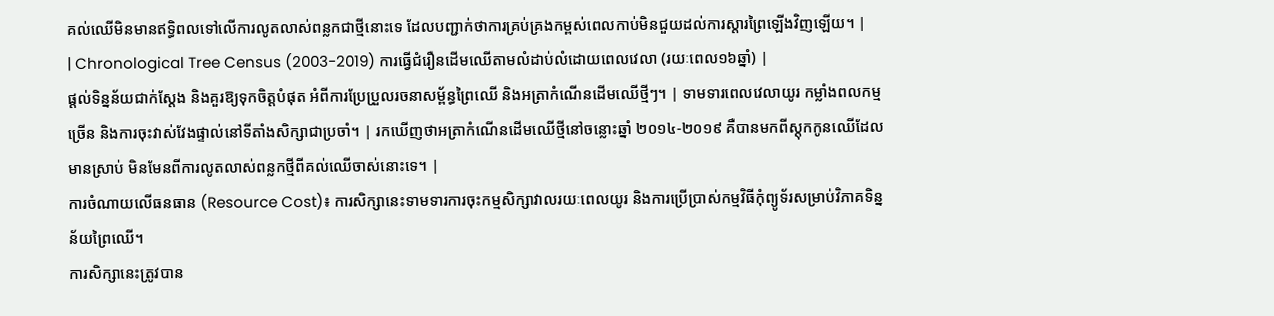គល់ឈើមិនមានឥទ្ធិពលទៅលើការលូតលាស់ពន្លកជាថ្មីនោះទេ ដែលបញ្ជាក់ថាការគ្រប់គ្រងកម្ពស់ពេលកាប់មិនជួយដល់ការស្តារព្រៃឡើងវិញឡើយ។ |
| Chronological Tree Census (2003-2019) ការធ្វើជំរឿនដើមឈើតាមលំដាប់លំដោយពេលវេលា (រយៈពេល១៦ឆ្នាំ) |
ផ្តល់ទិន្នន័យជាក់ស្តែង និងគួរឱ្យទុកចិត្តបំផុត អំពីការប្រែប្រួលរចនាសម្ព័ន្ធព្រៃឈើ និងអត្រាកំណើនដើមឈើថ្មីៗ។ | ទាមទារពេលវេលាយូរ កម្លាំងពលកម្មច្រើន និងការចុះវាស់វែងផ្ទាល់នៅទីតាំងសិក្សាជាប្រចាំ។ | រកឃើញថាអត្រាកំណើនដើមឈើថ្មីនៅចន្លោះឆ្នាំ ២០១៤-២០១៩ គឺបានមកពីស្តុកកូនឈើដែលមានស្រាប់ មិនមែនពីការលូតលាស់ពន្លកថ្មីពីគល់ឈើចាស់នោះទេ។ |
ការចំណាយលើធនធាន (Resource Cost)៖ ការសិក្សានេះទាមទារការចុះកម្មសិក្សាវាលរយៈពេលយូរ និងការប្រើប្រាស់កម្មវិធីកុំព្យូទ័រសម្រាប់វិភាគទិន្នន័យព្រៃឈើ។
ការសិក្សានេះត្រូវបាន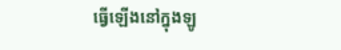ធ្វើឡើងនៅក្នុងឡូ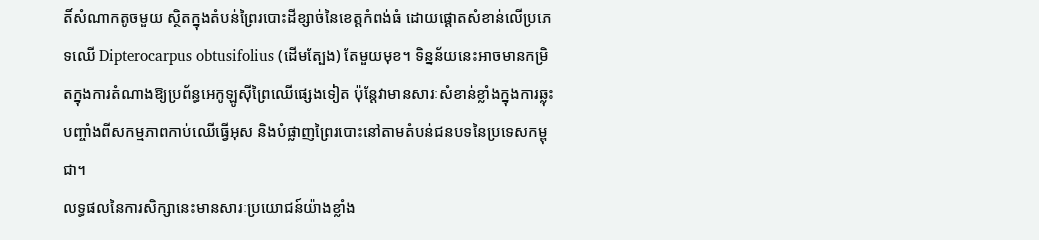តិ៍សំណាកតូចមួយ ស្ថិតក្នុងតំបន់ព្រៃរបោះដីខ្សាច់នៃខេត្តកំពង់ធំ ដោយផ្តោតសំខាន់លើប្រភេទឈើ Dipterocarpus obtusifolius (ដើមត្បែង) តែមួយមុខ។ ទិន្នន័យនេះអាចមានកម្រិតក្នុងការតំណាងឱ្យប្រព័ន្ធអេកូឡូស៊ីព្រៃឈើផ្សេងទៀត ប៉ុន្តែវាមានសារៈសំខាន់ខ្លាំងក្នុងការឆ្លុះបញ្ចាំងពីសកម្មភាពកាប់ឈើធ្វើអុស និងបំផ្លាញព្រៃរបោះនៅតាមតំបន់ជនបទនៃប្រទេសកម្ពុជា។
លទ្ធផលនៃការសិក្សានេះមានសារៈប្រយោជន៍យ៉ាងខ្លាំង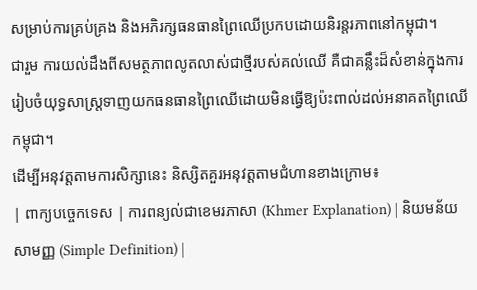សម្រាប់ការគ្រប់គ្រង និងអភិរក្សធនធានព្រៃឈើប្រកបដោយនិរន្តរភាពនៅកម្ពុជា។
ជារួម ការយល់ដឹងពីសមត្ថភាពលូតលាស់ជាថ្មីរបស់គល់ឈើ គឺជាគន្លឹះដ៏សំខាន់ក្នុងការរៀបចំយុទ្ធសាស្ត្រទាញយកធនធានព្រៃឈើដោយមិនធ្វើឱ្យប៉ះពាល់ដល់អនាគតព្រៃឈើកម្ពុជា។
ដើម្បីអនុវត្តតាមការសិក្សានេះ និស្សិតគួរអនុវត្តតាមជំហានខាងក្រោម៖
| ពាក្យបច្ចេកទេស | ការពន្យល់ជាខេមរភាសា (Khmer Explanation) | និយមន័យសាមញ្ញ (Simple Definition) |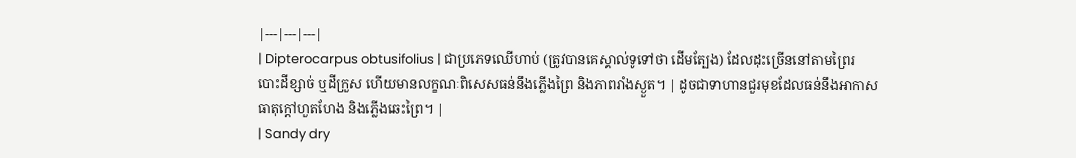|---|---|---|
| Dipterocarpus obtusifolius | ជាប្រភេទឈើហាប់ (ត្រូវបានគេស្គាល់ទូទៅថា ដើមត្បែង) ដែលដុះច្រើននៅតាមព្រៃរបោះដីខ្សាច់ ឬដីក្រួស ហើយមានលក្ខណៈពិសេសធន់នឹងភ្លើងព្រៃ និងភាពរាំងស្ងួត។ | ដូចជាទាហានជួរមុខដែលធន់នឹងអាកាសធាតុក្តៅហួតហែង និងភ្លើងឆេះព្រៃ។ |
| Sandy dry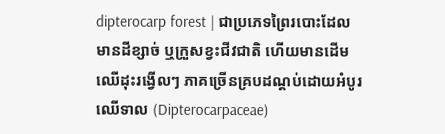dipterocarp forest | ជាប្រភេទព្រៃរបោះដែលមានដីខ្សាច់ ឬក្រួសខ្វះជីវជាតិ ហើយមានដើមឈើដុះរង្វើលៗ ភាគច្រើនគ្របដណ្តប់ដោយអំបូរឈើទាល (Dipterocarpaceae)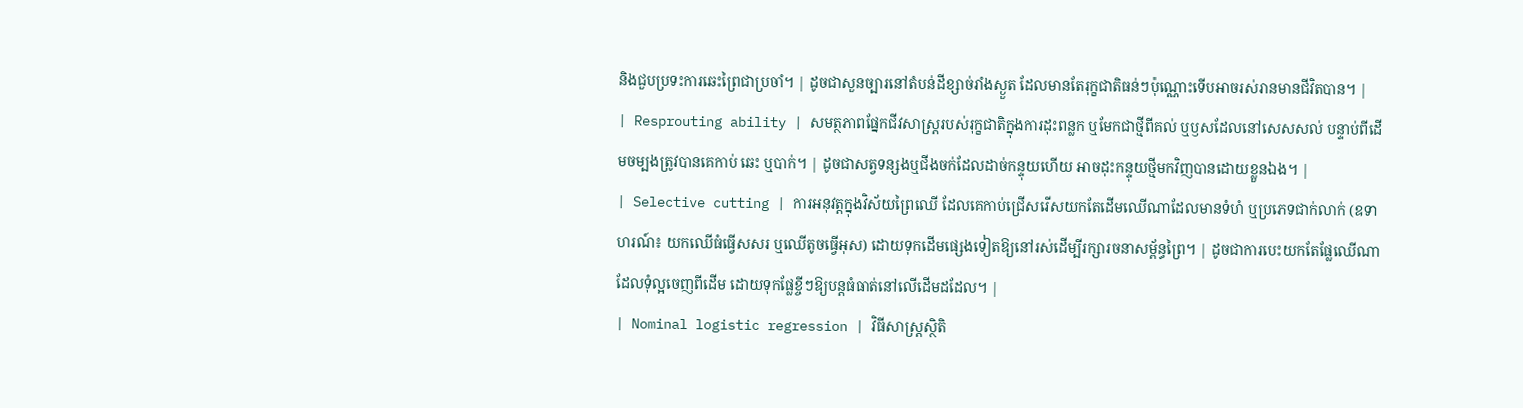និងជួបប្រទះការឆេះព្រៃជាប្រចាំ។ | ដូចជាសួនច្បារនៅតំបន់ដីខ្សាច់រាំងស្ងួត ដែលមានតែរុក្ខជាតិធន់ៗប៉ុណ្ណោះទើបអាចរស់រានមានជីវិតបាន។ |
| Resprouting ability | សមត្ថភាពផ្នែកជីវសាស្ត្ររបស់រុក្ខជាតិក្នុងការដុះពន្លក ឬមែកជាថ្មីពីគល់ ឬឫសដែលនៅសេសសល់ បន្ទាប់ពីដើមចម្បងត្រូវបានគេកាប់ ឆេះ ឬបាក់។ | ដូចជាសត្វទន្សងឬជីងចក់ដែលដាច់កន្ទុយហើយ អាចដុះកន្ទុយថ្មីមកវិញបានដោយខ្លួនឯង។ |
| Selective cutting | ការអនុវត្តក្នុងវិស័យព្រៃឈើ ដែលគេកាប់ជ្រើសរើសយកតែដើមឈើណាដែលមានទំហំ ឬប្រភេទជាក់លាក់ (ឧទាហរណ៍៖ យកឈើធំធ្វើសសរ ឬឈើតូចធ្វើអុស) ដោយទុកដើមផ្សេងទៀតឱ្យនៅរស់ដើម្បីរក្សារចនាសម្ព័ន្ធព្រៃ។ | ដូចជាការបេះយកតែផ្លែឈើណាដែលទុំល្អចេញពីដើម ដោយទុកផ្លែខ្ចីៗឱ្យបន្តធំធាត់នៅលើដើមដដែល។ |
| Nominal logistic regression | វិធីសាស្ត្រស្ថិតិ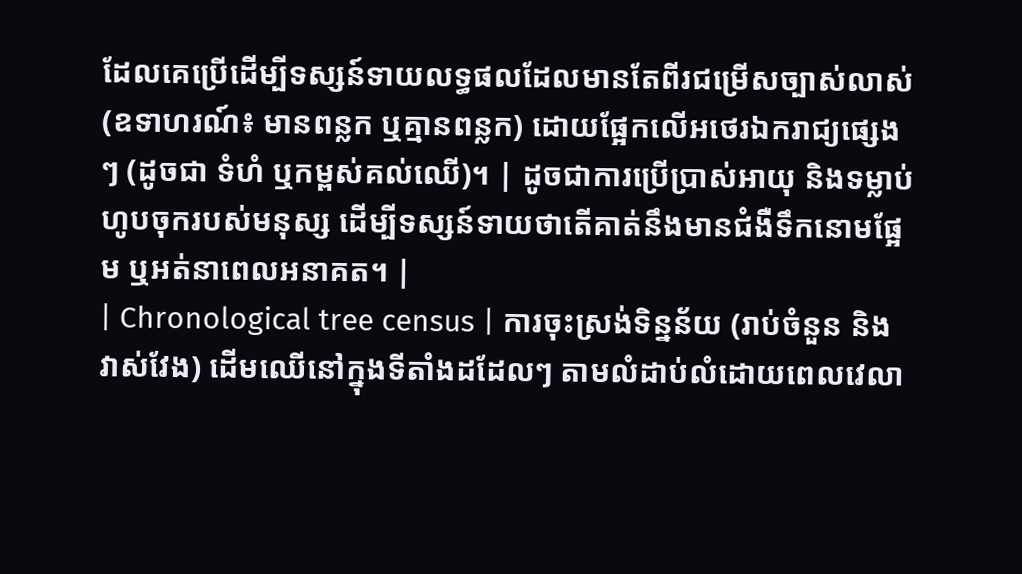ដែលគេប្រើដើម្បីទស្សន៍ទាយលទ្ធផលដែលមានតែពីរជម្រើសច្បាស់លាស់ (ឧទាហរណ៍៖ មានពន្លក ឬគ្មានពន្លក) ដោយផ្អែកលើអថេរឯករាជ្យផ្សេងៗ (ដូចជា ទំហំ ឬកម្ពស់គល់ឈើ)។ | ដូចជាការប្រើប្រាស់អាយុ និងទម្លាប់ហូបចុករបស់មនុស្ស ដើម្បីទស្សន៍ទាយថាតើគាត់នឹងមានជំងឺទឹកនោមផ្អែម ឬអត់នាពេលអនាគត។ |
| Chronological tree census | ការចុះស្រង់ទិន្នន័យ (រាប់ចំនួន និងវាស់វែង) ដើមឈើនៅក្នុងទីតាំងដដែលៗ តាមលំដាប់លំដោយពេលវេលា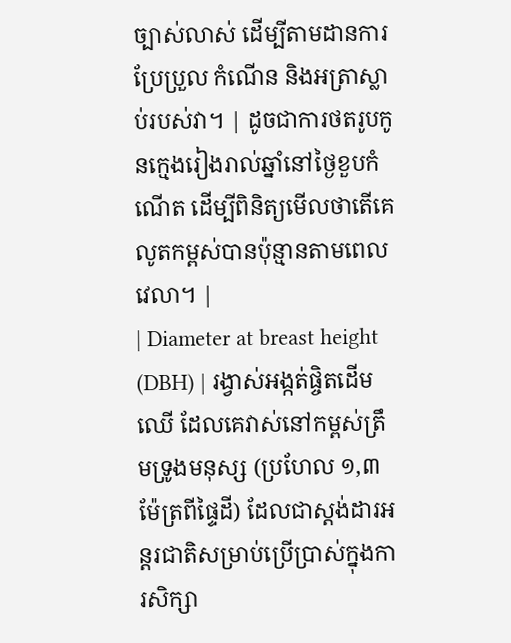ច្បាស់លាស់ ដើម្បីតាមដានការប្រែប្រួល កំណើន និងអត្រាស្លាប់របស់វា។ | ដូចជាការថតរូបកូនក្មេងរៀងរាល់ឆ្នាំនៅថ្ងៃខួបកំណើត ដើម្បីពិនិត្យមើលថាតើគេលូតកម្ពស់បានប៉ុន្មានតាមពេលវេលា។ |
| Diameter at breast height (DBH) | រង្វាស់អង្កត់ផ្ចិតដើមឈើ ដែលគេវាស់នៅកម្ពស់ត្រឹមទ្រូងមនុស្ស (ប្រហែល ១,៣ ម៉ែត្រពីផ្ទៃដី) ដែលជាស្តង់ដារអន្តរជាតិសម្រាប់ប្រើប្រាស់ក្នុងការសិក្សា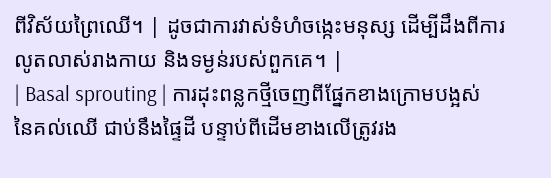ពីវិស័យព្រៃឈើ។ | ដូចជាការវាស់ទំហំចង្កេះមនុស្ស ដើម្បីដឹងពីការលូតលាស់រាងកាយ និងទម្ងន់របស់ពួកគេ។ |
| Basal sprouting | ការដុះពន្លកថ្មីចេញពីផ្នែកខាងក្រោមបង្អស់នៃគល់ឈើ ជាប់នឹងផ្ទៃដី បន្ទាប់ពីដើមខាងលើត្រូវរង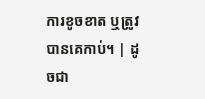ការខូចខាត ឬត្រូវបានគេកាប់។ | ដូចជា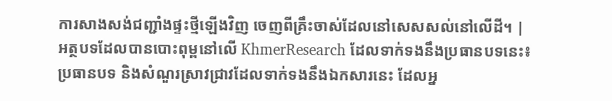ការសាងសង់ជញ្ជាំងផ្ទះថ្មីឡើងវិញ ចេញពីគ្រឹះចាស់ដែលនៅសេសសល់នៅលើដី។ |
អត្ថបទដែលបានបោះពុម្ពនៅលើ KhmerResearch ដែលទាក់ទងនឹងប្រធានបទនេះ៖
ប្រធានបទ និងសំណួរស្រាវជ្រាវដែលទាក់ទងនឹងឯកសារនេះ ដែលអ្ន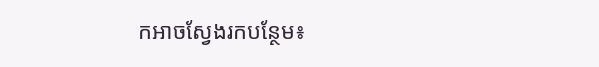កអាចស្វែងរកបន្ថែម៖